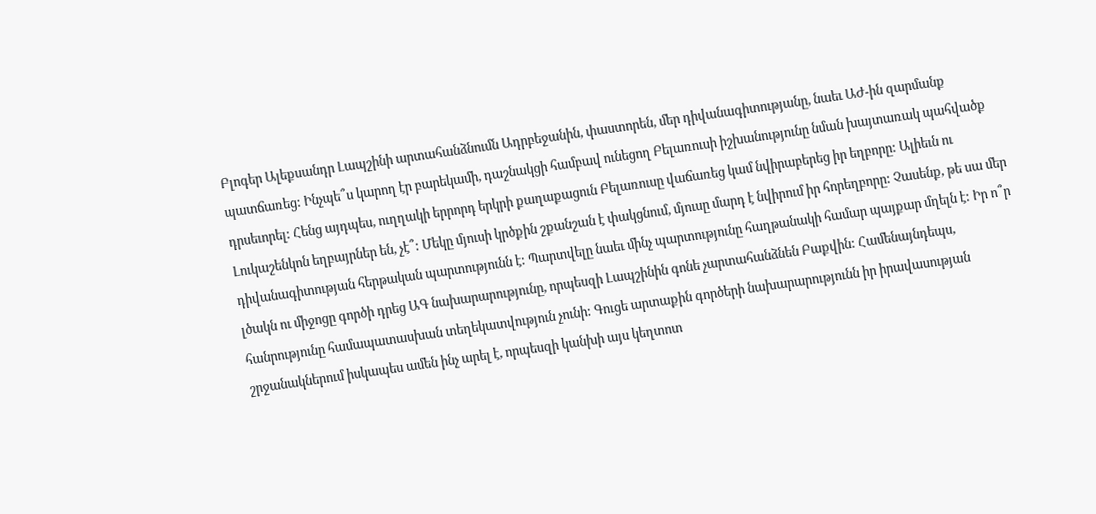Բլոգեր Ալեքսանդր Լապշինի արտահանձնումն Ադրբեջանին, փաստորեն, մեր դիվանագիտությանը, նաեւ ԱԺ-ին զարմանք պատճառեց: Ինչպե՞ս կարող էր բարեկամի, դաշնակցի համբավ ունեցող Բելառուսի իշխանությունը նման խայտառակ պահվածք դրսեւորել: Հենց այդպես, ուղղակի երրորդ երկրի քաղաքացուն Բելառուսը վաճառեց կամ նվիրաբերեց իր եղբորը: Ալիեւն ու Լուկաշենկոն եղբայրներ են, չէ՞: Մեկը մյուսի կրծքին շքանշան է փակցնում, մյուսը մարդ է նվիրում իր հորեղբորը: Չասենք, թե սա մեր դիվանագիտության հերթական պարտությունն է: Պարտվելը նաեւ մինչ պարտությունը հաղթանակի համար պայքար մղելն է: Իր ո՞ր լծակն ու միջոցը գործի դրեց ԱԳ նախարարությունը, որպեսզի Լապշինին գոնե չարտահանձնեն Բաքվին: Համենայնդեպս, հանրությունը համապատասխան տեղեկատվություն չունի: Գուցե արտաքին գործերի նախարարությունն իր իրավասության շրջանակներում իսկապես ամեն ինչ արել է, որպեսզի կանխի այս կեղտոտ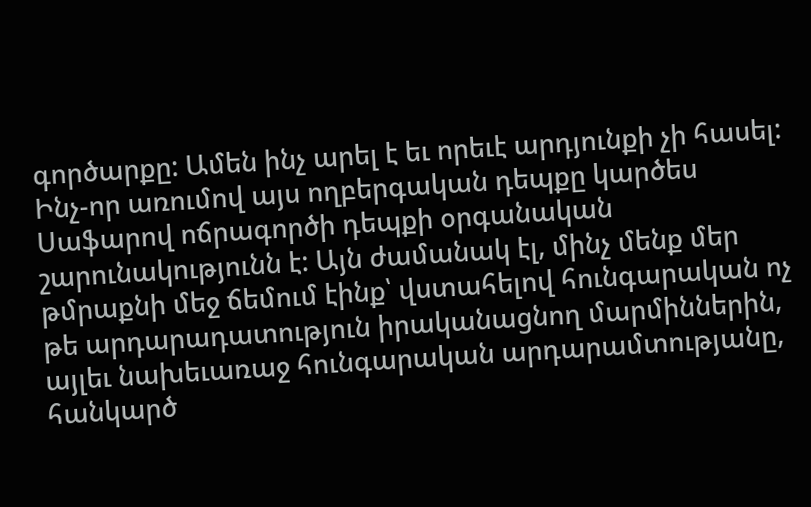գործարքը: Ամեն ինչ արել է եւ որեւէ արդյունքի չի հասել:
Ինչ-որ առումով այս ողբերգական դեպքը կարծես Սաֆարով ոճրագործի դեպքի օրգանական շարունակությունն է: Այն ժամանակ էլ, մինչ մենք մեր թմրաքնի մեջ ճեմում էինք՝ վստահելով հունգարական ոչ թե արդարադատություն իրականացնող մարմիններին, այլեւ նախեւառաջ հունգարական արդարամտությանը, հանկարծ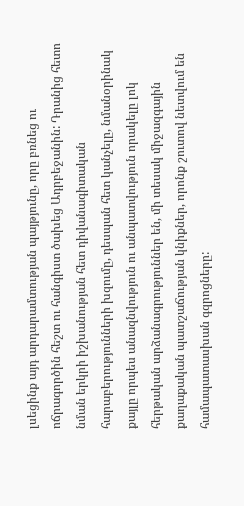լսեցինք այդ արդարամտության պայթյունը, որը բռնեց ու ոճրագործին հեշտ ու հանգիստ ծախեց Ադրբեջանին: Դրանից հետո նման երկրի իշխանության հետ դիվանագիտական հարաբերությունների խզումը, դեսպան հետ կանչելը, նմանօրինակ քայլը որպես անազնվություն ու անպատվություն որակելը լոկ հերթական արձանագրություններ են, մի տեսակ միջազգային քաղաքական պատշաճության կնիքներ, որոնք շուտով նետվում են համապատասխան գզրոցները: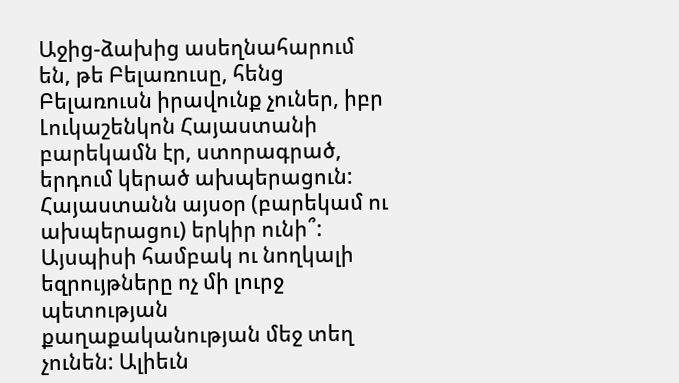Աջից-ձախից ասեղնահարում են, թե Բելառուսը, հենց Բելառուսն իրավունք չուներ, իբր Լուկաշենկոն Հայաստանի բարեկամն էր, ստորագրած, երդում կերած ախպերացուն: Հայաստանն այսօր (բարեկամ ու ախպերացու) երկիր ունի՞: Այսպիսի համբակ ու նողկալի եզրույթները ոչ մի լուրջ պետության քաղաքականության մեջ տեղ չունեն: Ալիեւն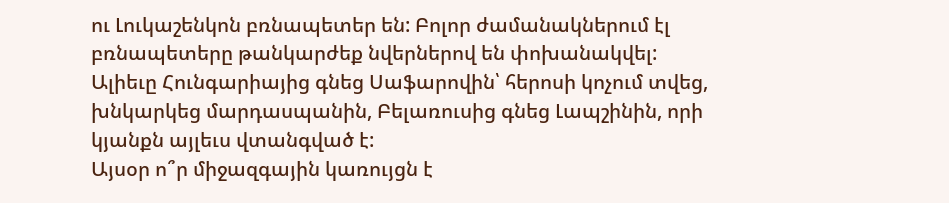ու Լուկաշենկոն բռնապետեր են: Բոլոր ժամանակներում էլ բռնապետերը թանկարժեք նվերներով են փոխանակվել: Ալիեւը Հունգարիայից գնեց Սաֆարովին՝ հերոսի կոչում տվեց, խնկարկեց մարդասպանին, Բելառուսից գնեց Լապշինին, որի կյանքն այլեւս վտանգված է:
Այսօր ո՞ր միջազգային կառույցն է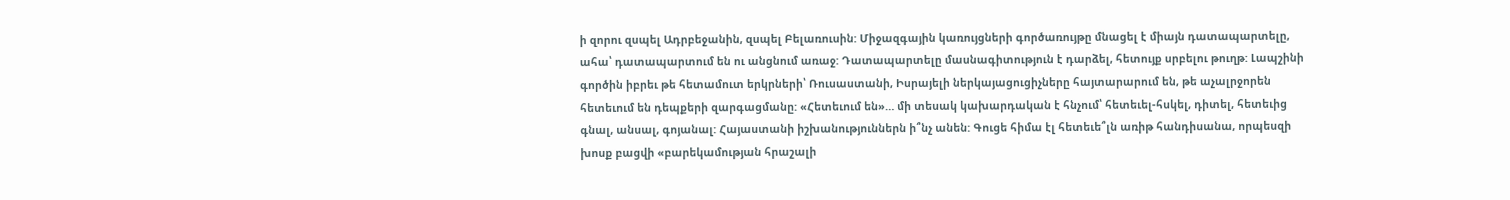ի զորու զսպել Ադրբեջանին, զսպել Բելառուսին: Միջազգային կառույցների գործառույթը մնացել է միայն դատապարտելը, ահա՝ դատապարտում են ու անցնում առաջ: Դատապարտելը մասնագիտություն է դարձել, հետույք սրբելու թուղթ: Լապշինի գործին իբրեւ թե հետամուտ երկրների՝ Ռուսաստանի, Իսրայելի ներկայացուցիչները հայտարարում են, թե աչալրջորեն հետեւում են դեպքերի զարգացմանը: «Հետեւում են»… մի տեսակ կախարդական է հնչում՝ հետեւել-հսկել, դիտել, հետեւից գնալ, անսալ, գոյանալ: Հայաստանի իշխանություններն ի՞նչ անեն: Գուցե հիմա էլ հետեւե՞լն առիթ հանդիսանա, որպեսզի խոսք բացվի «բարեկամության հրաշալի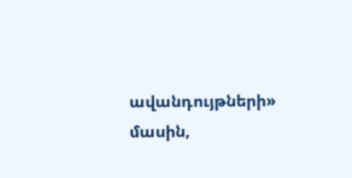ավանդույթների» մասին,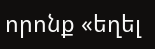որոնք «եղել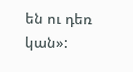են ու դեռ կան»: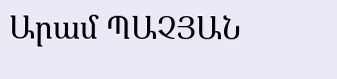Արամ ՊԱՉՅԱՆ